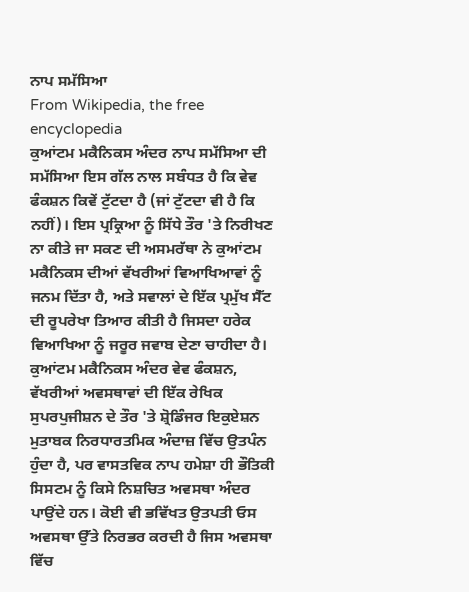ਨਾਪ ਸਮੱਸਿਆ
From Wikipedia, the free encyclopedia
ਕੁਆਂਟਮ ਮਕੈਨਿਕਸ ਅੰਦਰ ਨਾਪ ਸਮੱਸਿਆ ਦੀ ਸਮੱਸਿਆ ਇਸ ਗੱਲ ਨਾਲ ਸਬੰਧਤ ਹੈ ਕਿ ਵੇਵ ਫੰਕਸ਼ਨ ਕਿਵੇਂ ਟੁੱਟਦਾ ਹੈ (ਜਾਂ ਟੁੱਟਦਾ ਵੀ ਹੈ ਕਿ ਨਹੀਂ)। ਇਸ ਪ੍ਰਕ੍ਰਿਆ ਨੂੰ ਸਿੱਧੇ ਤੌਰ 'ਤੇ ਨਿਰੀਖਣ ਨਾ ਕੀਤੇ ਜਾ ਸਕਣ ਦੀ ਅਸਮਰੱਥਾ ਨੇ ਕੁਆਂਟਮ ਮਕੈਨਿਕਸ ਦੀਆਂ ਵੱਖਰੀਆਂ ਵਿਆਖਿਆਵਾਂ ਨੂੰ ਜਨਮ ਦਿੱਤਾ ਹੈ, ਅਤੇ ਸਵਾਲਾਂ ਦੇ ਇੱਕ ਪ੍ਰਮੁੱਖ ਸੈੱਟ ਦੀ ਰੂਪਰੇਖਾ ਤਿਆਰ ਕੀਤੀ ਹੈ ਜਿਸਦਾ ਹਰੇਕ ਵਿਆਖਿਆ ਨੂੰ ਜਰੂਰ ਜਵਾਬ ਦੇਣਾ ਚਾਹੀਦਾ ਹੈ। ਕੁਆਂਟਮ ਮਕੈਨਿਕਸ ਅੰਦਰ ਵੇਵ ਫੰਕਸ਼ਨ, ਵੱਖਰੀਆਂ ਅਵਸਥਾਵਾਂ ਦੀ ਇੱਕ ਰੇਖਿਕ ਸੁਪਰਪੁਜੀਸ਼ਨ ਦੇ ਤੌਰ 'ਤੇ ਸ਼੍ਰੋਡਿੰਜਰ ਇਕੁਏਸ਼ਨ ਮੁਤਾਬਕ ਨਿਰਧਾਰਤਮਿਕ ਅੰਦਾਜ਼ ਵਿੱਚ ਉਤਪੰਨ ਹੁੰਦਾ ਹੈ, ਪਰ ਵਾਸਤਵਿਕ ਨਾਪ ਹਮੇਸ਼ਾ ਹੀ ਭੌਤਿਕੀ ਸਿਸਟਮ ਨੂੰ ਕਿਸੇ ਨਿਸ਼ਚਿਤ ਅਵਸਥਾ ਅੰਦਰ ਪਾਉਂਦੇ ਹਨ। ਕੋਈ ਵੀ ਭਵਿੱਖਤ ਉਤਪਤੀ ਓਸ ਅਵਸਥਾ ਉੱਤੇ ਨਿਰਭਰ ਕਰਦੀ ਹੈ ਜਿਸ ਅਵਸਥਾ ਵਿੱਚ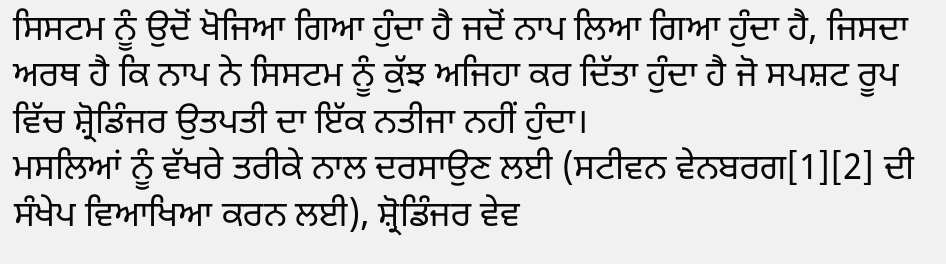ਸਿਸਟਮ ਨੂੰ ਉਦੋਂ ਖੋਜਿਆ ਗਿਆ ਹੁੰਦਾ ਹੈ ਜਦੋਂ ਨਾਪ ਲਿਆ ਗਿਆ ਹੁੰਦਾ ਹੈ, ਜਿਸਦਾ ਅਰਥ ਹੈ ਕਿ ਨਾਪ ਨੇ ਸਿਸਟਮ ਨੂੰ ਕੁੱਝ ਅਜਿਹਾ ਕਰ ਦਿੱਤਾ ਹੁੰਦਾ ਹੈ ਜੋ ਸਪਸ਼ਟ ਰੂਪ ਵਿੱਚ ਸ਼੍ਰੋਡਿੰਜਰ ਉਤਪਤੀ ਦਾ ਇੱਕ ਨਤੀਜਾ ਨਹੀਂ ਹੁੰਦਾ।
ਮਸਲਿਆਂ ਨੂੰ ਵੱਖਰੇ ਤਰੀਕੇ ਨਾਲ ਦਰਸਾਉਣ ਲਈ (ਸਟੀਵਨ ਵੇਨਬਰਗ[1][2] ਦੀ ਸੰਖੇਪ ਵਿਆਖਿਆ ਕਰਨ ਲਈ), ਸ਼੍ਰੋਡਿੰਜਰ ਵੇਵ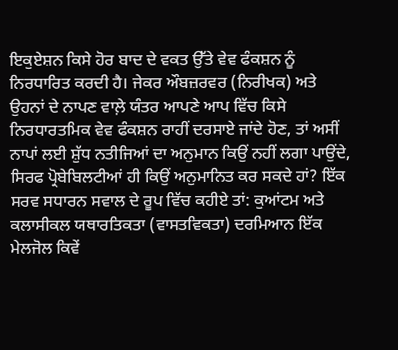ਇਕੁਏਸ਼ਨ ਕਿਸੇ ਹੋਰ ਬਾਦ ਦੇ ਵਕਤ ਉੱਤੇ ਵੇਵ ਫੰਕਸ਼ਨ ਨੂੰ ਨਿਰਧਾਰਿਤ ਕਰਦੀ ਹੈ। ਜੇਕਰ ਔਬਜ਼ਰਵਰ (ਨਿਰੀਖਕ) ਅਤੇ ਉਹਨਾਂ ਦੇ ਨਾਪਣ ਵਾਲ਼ੇ ਯੰਤਰ ਆਪਣੇ ਆਪ ਵਿੱਚ ਕਿਸੇ ਨਿਰਧਾਰਤਮਿਕ ਵੇਵ ਫੰਕਸ਼ਨ ਰਾਹੀਂ ਦਰਸਾਏ ਜਾਂਦੇ ਹੋਣ, ਤਾਂ ਅਸੀਂ ਨਾਪਾਂ ਲਈ ਸ਼ੁੱਧ ਨਤੀਜਿਆਂ ਦਾ ਅਨੁਮਾਨ ਕਿਉਂ ਨਹੀਂ ਲਗਾ ਪਾਉਂਦੇ, ਸਿਰਫ ਪ੍ਰੋਬੇਬਿਲਟੀਆਂ ਹੀ ਕਿਉਂ ਅਨੁਮਾਨਿਤ ਕਰ ਸਕਦੇ ਹਾਂ? ਇੱਕ ਸਰਵ ਸਧਾਰਨ ਸਵਾਲ ਦੇ ਰੂਪ ਵਿੱਚ ਕਹੀਏ ਤਾਂ: ਕੁਆਂਟਮ ਅਤੇ ਕਲਾਸੀਕਲ ਯਥਾਰਤਿਕਤਾ (ਵਾਸਤਵਿਕਤਾ) ਦਰਮਿਆਨ ਇੱਕ ਮੇਲਜੋਲ ਕਿਵੇਂ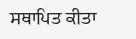ਸਥਾਪਿਤ ਕੀਤਾ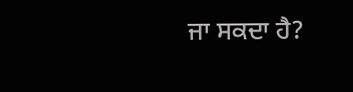ਜਾ ਸਕਦਾ ਹੈ?